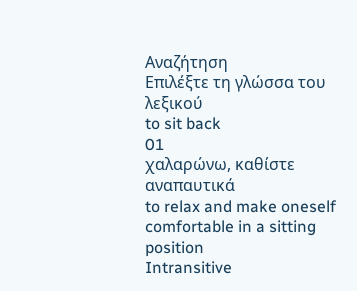Αναζήτηση
Επιλέξτε τη γλώσσα του λεξικού
to sit back
01
χαλαρώνω, καθίστε αναπαυτικά
to relax and make oneself comfortable in a sitting position
Intransitive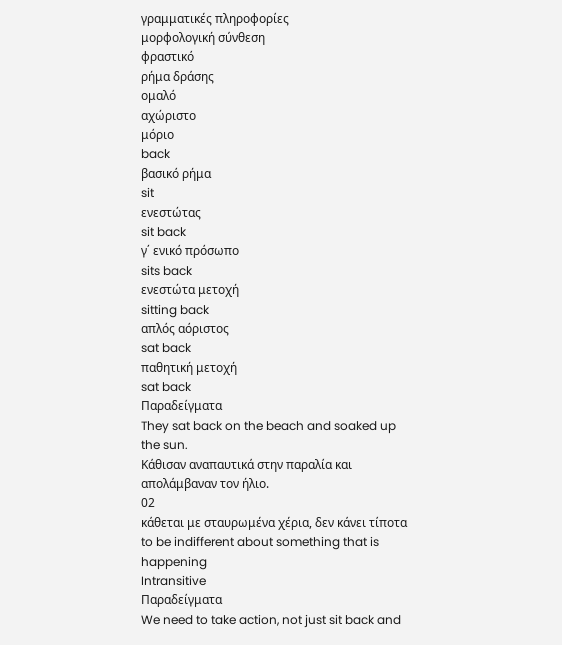γραμματικές πληροφορίες
μορφολογική σύνθεση
φραστικό
ρήμα δράσης
ομαλό
αχώριστο
μόριο
back
βασικό ρήμα
sit
ενεστώτας
sit back
γ΄ ενικό πρόσωπο
sits back
ενεστώτα μετοχή
sitting back
απλός αόριστος
sat back
παθητική μετοχή
sat back
Παραδείγματα
They sat back on the beach and soaked up the sun.
Κάθισαν αναπαυτικά στην παραλία και απολάμβαναν τον ήλιο.
02
κάθεται με σταυρωμένα χέρια, δεν κάνει τίποτα
to be indifferent about something that is happening
Intransitive
Παραδείγματα
We need to take action, not just sit back and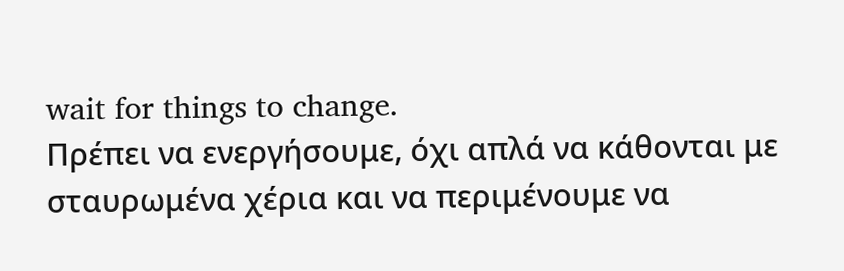wait for things to change.
Πρέπει να ενεργήσουμε, όχι απλά να κάθονται με σταυρωμένα χέρια και να περιμένουμε να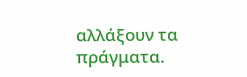αλλάξουν τα πράγματα.